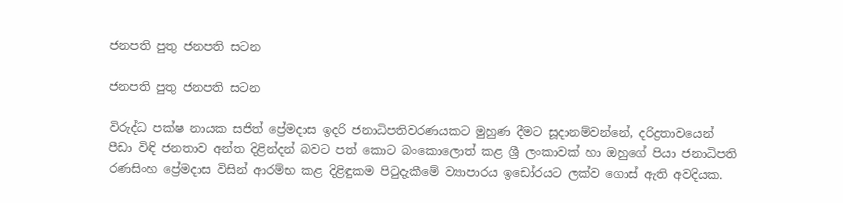ජනපති පුතු ජනපති සටන

ජනපති පුතු ජනපති සටන

විරුද්ධ පක්ෂ නායක සජිත් ප්‍රේමදාස ඉදරි ජනාධිපතිවරණයකට මුහුණ දීමට සූදානම්වන්නේ, දරිද්‍රතාවයෙන් පීඩා විඳි ජනතාව අන්ත දිළින්දන් බවට පත් කොට බංකොලොත් කළ ශ්‍රී ලංකාවක් හා ඔහුගේ පියා ජනාධිපති රණසිංහ ප්‍රේමදාස විසින් ආරම්භ කළ දිළිඳුකම පිටුදැකීමේ ව්‍යාපාරය ඉඩෝරයට ලක්ව ගොස් ඇති අවදියක.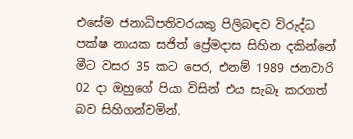එසේම ජනාධිපතිවරයකු පිලිබඳව විරුද්ධ පක්ෂ නායක සජිත් ප්‍රේමදාස සිහින දකින්නේ මීට වසර 35 කට පෙර, එනම් 1989 ජනවාරි 02 දා ඔහුගේ පියා විසින් එය සැබෑ කරගත් බව සිහිගන්වමින්.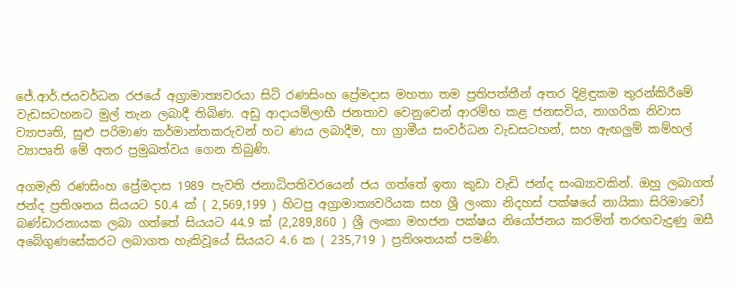ජේ.ආර්.ජයවර්ධන රජයේ අග්‍රාමාත්‍යවරයා සිටි රණසිංහ ප්‍රේමදාස මහතා තම ප්‍රතිපත්තීන් අතර දිළිඳුකම තුරන්කිරීමේ වැඩසටහනට මුල් තැන ලබාදී තිබිණ. අඩු ආදායම්ලාභී ජනතාව වෙනුවෙන් ආරම්භ කළ ජනසවිය, නාගරික නිවාස ව්‍යාපෘති, සුළු පරිමාණ කර්මාන්තකරුවන් හට ණය ලබාදීම, හා ග්‍රාමීය සංවර්ධන වැඩසටහන්, සහ ඇඟලුම් කම්හල් ව්‍යාපෘති මේ අතර ප්‍රමුඛත්වය ගෙන තිබුණි.

අගමැති රණසිංහ ප්‍රේමදාස 1989 පැවති ජනාධිපතිවරයෙන් ජය ගත්තේ ඉතා කුඩා වැඩි ජන්ද සංඛ්‍යාවකින්. ඔහු ලබාගත් ජන්ද ප්‍රතිශතය සියයට 50.4 ක් ( 2,569,199 ) හිටපු අග්‍රාමාත්‍යවරියක සහ ශ්‍රී ලංකා නිදහස් පක්ෂයේ නායිකා සිරිමාවෝ බණ්ඩාරනායක ලබා ගත්තේ සියයට 44.9 ක් (2,289,860 ) ශ්‍රී ලංකා මහජන පක්ෂය නියෝජනය කරමින් තරඟවැදුණු ඔසී අබේගුණසේකරට ලබාගත හැකිවූයේ සියයට 4.6 ක ( 235,719 ) ප්‍රතිශතයක් පමණි.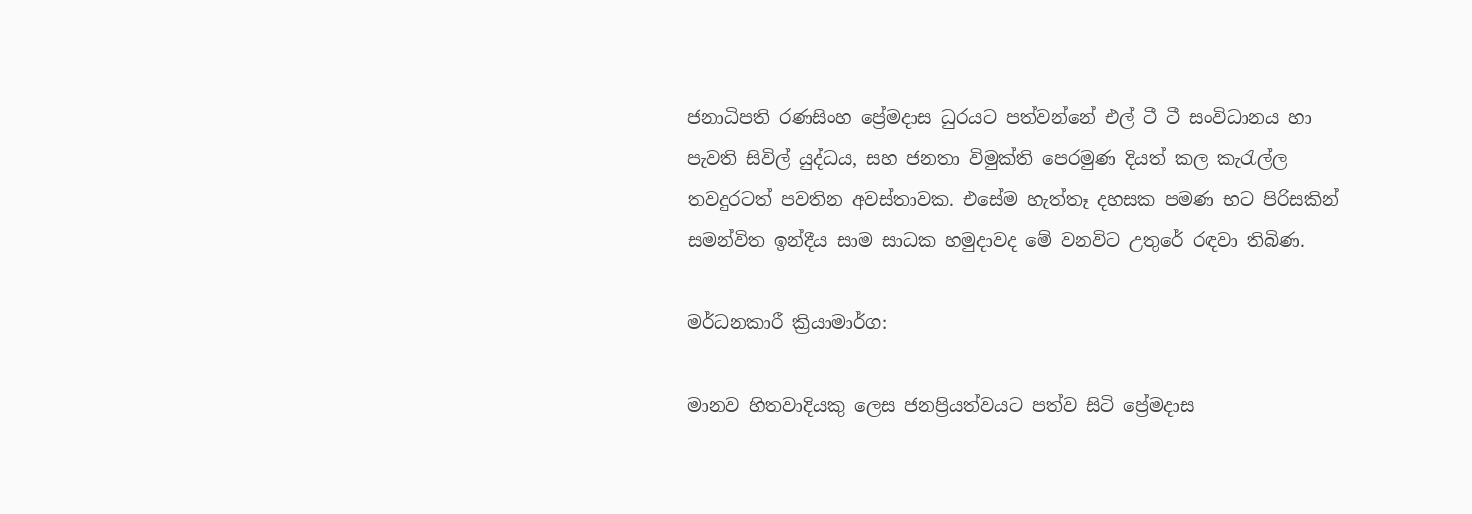ජනාධිපති රණසිංහ ප්‍රේමදාස ධුරයට පත්වන්නේ එල් ටී ටී සංවිධානය හා පැවති සිවිල් යුද්ධය, සහ ජනතා විමුක්ති පෙරමුණ දියත් කල කැරැල්ල තවදුරටත් පවතින අවස්තාවක. එසේම හැත්තෑ දහසක පමණ භට පිරිසකින් සමන්විත ඉන්දීය සාම සාධක හමුදාවද මේ වනවිට උතුරේ රඳවා තිබිණ.

මර්ධනකාරී ක්‍රියාමාර්ග:

මානව හිතවාදියකු ලෙස ජනප්‍රියත්වයට පත්ව සිටි ප්‍රේමදාස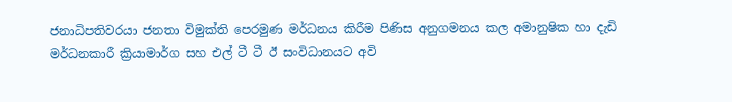ජනාධිපතිවරයා ජනතා විමුක්ති පෙරමුණ මර්ධනය කිරීම පිණිස අනුගමනය කල අමානුෂික හා දැඩි මර්ධනකාරී ක්‍රියාමාර්ග සහ එල් ටී ටී ඊ සංවිධානයට අවි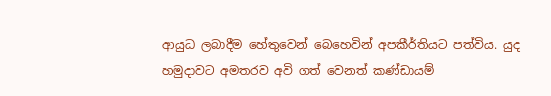ආයුධ ලබාදීම හේතුවෙන් බෙහෙවින් අපකීර්තියට පත්විය. යුද හමුදාවට අමතරව අවි ගත් වෙනත් කණ්ඩායම්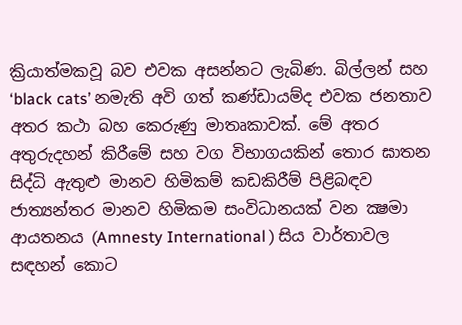ක්‍රියාත්මකවූ බව එවක අසන්නට ලැබිණ. බිල්ලන් සහ ‘black cats’ නමැති අවි ගත් කණ්ඩායම්ද එවක ජනතාව අතර කථා බහ කෙරුණු මාතෘකාවක්. මේ අතර අතුරුදහන් කිරීමේ සහ වග විභාගයකින් තොර ඝාතන සිද්ධි ඇතුළු මානව හිමිකම් කඩකිරීම් පිළිබඳව ජාත්‍යන්තර මානව හිමිකම සංවිධානයක් වන ක්‍ෂමා ආයතනය (Amnesty International ) සිය වාර්තාවල සඳහන් කොට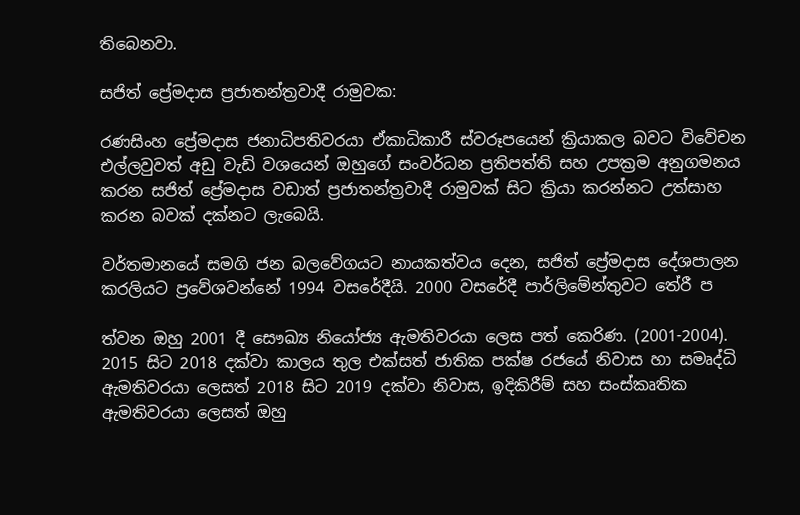තිබෙනවා.

සජිත් ප්‍රේමදාස ප්‍රජාතන්ත්‍රවාදී රාමුවක:

රණසිංහ ප්‍රේමදාස ජනාධිපතිවරයා ඒකාධිකාරී ස්වරූපයෙන් ක්‍රියාකල බවට විවේචන එල්ලවුවත් අඩු වැඩි වශයෙන් ඔහුගේ සංවර්ධන ප්‍රතිපත්ති සහ උපක්‍රම අනුගමනය කරන සජිත් ප්‍රේමදාස වඩාත් ප්‍රජාතන්ත්‍රවාදී රාමුවක් සිට ක්‍රියා කරන්නට උත්සාහ කරන බවක් දක්නට ලැබෙයි.

වර්තමානයේ සමගි ජන බලවේගයට නායකත්වය දෙන, සජිත් ප්‍රේමදාස දේශපාලන කරලියට ප්‍රවේශවන්නේ 1994 වසරේදීයි. 2000 වසරේදී පාර්ලිමේන්තුවට තේරී ප

ත්වන ඔහු 2001 දී සෞඛ්‍ය නියෝජ්‍ය ඇමතිවරයා ලෙස පත් කෙරිණ. (2001-2004). 2015 සිට 2018 දක්වා කාලය තුල එක්සත් ජාතික පක්ෂ රජයේ නිවාස හා සමෘද්ධි ඇමතිවරයා ලෙසත් 2018 සිට 2019 දක්වා නිවාස, ඉදිකිරීම් සහ සංස්කෘතික ඇමතිවරයා ලෙසත් ඔහු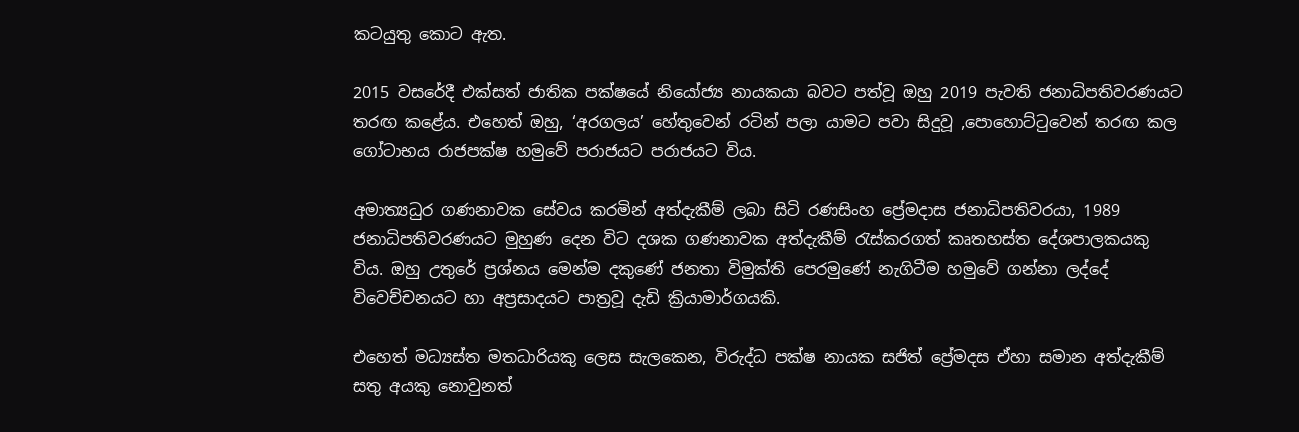කටයුතු කොට ඇත.

2015 වසරේදී එක්සත් ජාතික පක්ෂයේ නියෝජ්‍ය නායකයා බවට පත්වූ ඔහු 2019 පැවති ජනාධිපතිවරණයට තරඟ කළේය. එහෙත් ඔහු, ‘අරගලය’ හේතුවෙන් රටින් පලා යාමට පවා සිදුවූ ,පොහොට්ටුවෙන් තරඟ කල ගෝටාභය රාජපක්ෂ හමුවේ පරාජයට පරාජයට විය.

අමාත්‍යධුර ගණනාවක සේවය කරමින් අත්දැකීම් ලබා සිටි රණසිංහ ප්‍රේමදාස ජනාධිපතිවරයා, 1989 ජනාධිපතිවරණයට මුහුණ දෙන විට දශක ගණනාවක අත්දැකීම් රැස්කරගත් කෘතහස්ත දේශපාලකයකු විය. ඔහු උතුරේ ප්‍රශ්නය මෙන්ම දකුණේ ජනතා විමුක්ති පෙරමුණේ නැගිටීම හමුවේ ගන්නා ලද්දේ විවෙච්චනයට හා අප්‍රසාදයට පාත්‍රවූ දැඩි ක්‍රියාමාර්ගයකි.

එහෙත් මධ්‍යස්ත මතධාරියකු ලෙස සැලකෙන, විරුද්ධ පක්ෂ නායක සජිත් ප්‍රේමදස ඒහා සමාන අත්දැකීම් සතු අයකු නොවුනත්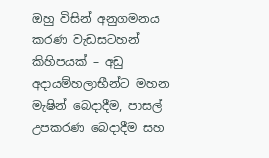ඔහු විසින් අනුගමනය කරණ වැඩසටහන් කිහිපයක් – අඩු අදායම්හලාභීන්ට මහන මැෂින් බෙදාදීම, පාසල් උපකරණ බෙදාදීම සහ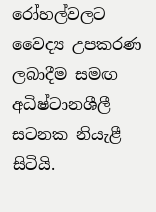රෝහල්වලට වෛද්‍ය උපකරණ ලබාදීම සමඟ අධිෂ්ටානශීලී සටනක නියැළී සිටියි.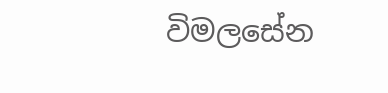විමලසේන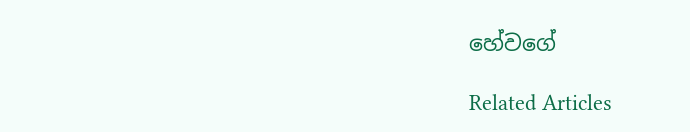හේවගේ

Related Articles